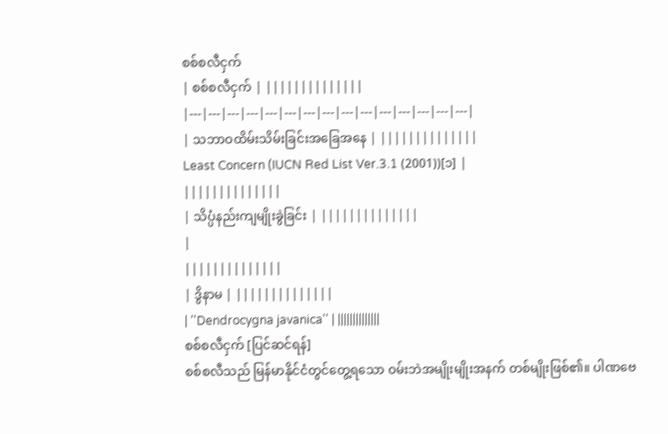စစ်စလီငှက်
| စစ်စလီငှက် | ||||||||||||||
|---|---|---|---|---|---|---|---|---|---|---|---|---|---|---|
| သဘာဝထိမ်းသိမ်းခြင်းအခြေအနေ | ||||||||||||||
Least Concern (IUCN Red List Ver.3.1 (2001))[၁] |
||||||||||||||
| သိပ္ပံနည်းကျမျိုးခွဲခြင်း | ||||||||||||||
|
||||||||||||||
| ဒွိနာမ | ||||||||||||||
| ''Dendrocygna javanica'' | ||||||||||||||
စစ်စလီငှက် [ပြင်ဆင်ရန်]
စစ်စလီသည် မြန်မာနိုင်ငံတွင်တွေ့ရသော ဝမ်းဘဲအမျိုးမျိုးအနက် တစ်မျိုးဖြစ်၏။ ပါဏဗေ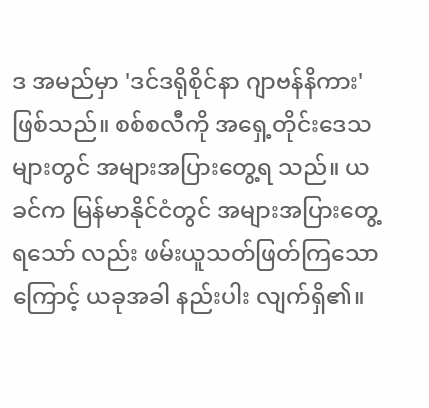ဒ အမည်မှာ 'ဒင်ဒရိုစိုင်နာ ဂျာဗန်နိကား' ဖြစ်သည်။ စစ်စလီကို အရှေ့တိုင်းဒေသများတွင် အများအပြားတွေ့ရ သည်။ ယခင်က မြန်မာနိုင်ငံတွင် အများအပြားတွေ့ရသော် လည်း ဖမ်းယူသတ်ဖြတ်ကြသောကြောင့် ယခုအခါ နည်းပါး လျက်ရှိ၏။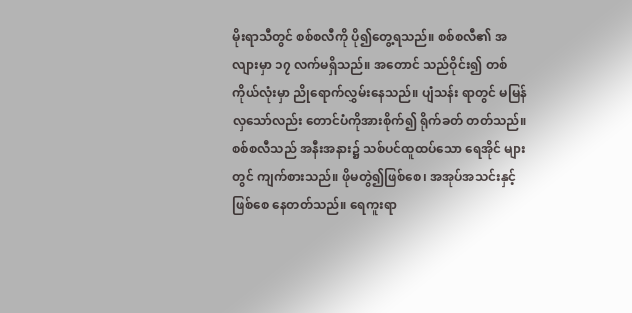မိုးရာသီတွင် စစ်စလီကို ပို၍တွေ့ရသည်။ စစ်စလီ၏ အလျားမှာ ၁၇ လက်မရှိသည်။ အတောင် သည်ဝိုင်း၍ တစ်ကိုယ်လုံးမှာ ညိုရောက်လွှမ်းနေသည်။ ပျံသန်း ရာတွင် မမြန်လှသော်လည်း တောင်ပံကိုအားစိုက်၍ ရိုက်ခတ် တတ်သည်။
စစ်စလီသည် အနီးအနား၌ သစ်ပင်ထူထပ်သော ရေအိုင် များတွင် ကျက်စားသည်။ ဖိုမတွဲ၍ဖြစ်စေ၊ အအုပ်အသင်းနှင့် ဖြစ်စေ နေတတ်သည်။ ရေကူးရာ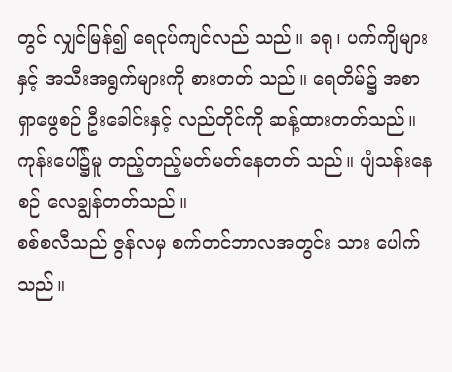တွင် လျှင်မြန်၍ ရေငုပ်ကျင်လည် သည်။ ခရု၊ ပက်ကျိများနှင့် အသီးအရွက်များကို စားတတ် သည်။ ရေတိမ်၌ အစာရှာဖွေစဉ် ဦးခေါင်းနှင့် လည်တိုင်ကို ဆန့်ထားတတ်သည်။ ကုန်းပေါ်၌မူ တည့်တည့်မတ်မတ်နေတတ် သည်။ ပျံသန်းနေစဉ် လေချွန်တတ်သည်။
စစ်စလီသည် ဇွန်လမှ စက်တင်ဘာလအတွင်း သား ပေါက်သည်။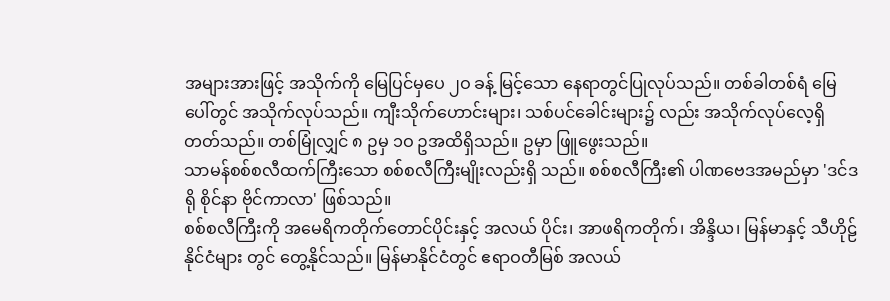အများအားဖြင့် အသိုက်ကို မြေပြင်မှပေ ၂ဝ ခန့် မြင့်သော နေရာတွင်ပြုလုပ်သည်။ တစ်ခါတစ်ရံ မြေပေါ်တွင် အသိုက်လုပ်သည်။ ကျီးသိုက်ဟောင်းများ၊ သစ်ပင်ခေါင်းများ၌ လည်း အသိုက်လုပ်လေ့ရှိတတ်သည်။ တစ်မြုံလျှင် ၈ ဥမှ ၁ဝ ဥအထိရှိသည်။ ဥမှာ ဖြူဖွေးသည်။
သာမန်စစ်စလီထက်ကြီးသော စစ်စလီကြီးမျိုးလည်းရှိ သည်။ စစ်စလီကြီး၏ ပါဏဗေဒအမည်မှာ 'ဒင်ဒရို စိုင်နာ ဗိုင်ကာလာ' ဖြစ်သည်။
စစ်စလီကြီးကို အမေရိကတိုက်တောင်ပိုင်းနှင့် အလယ် ပိုင်း၊ အာဖရိကတိုက်၊ အိန္ဒိယ၊ မြန်မာနှင့် သီဟိုဠ် နိုင်ငံများ တွင် တွေ့နိုင်သည်။ မြန်မာနိုင်ငံတွင် ဧရာဝတီမြစ် အလယ်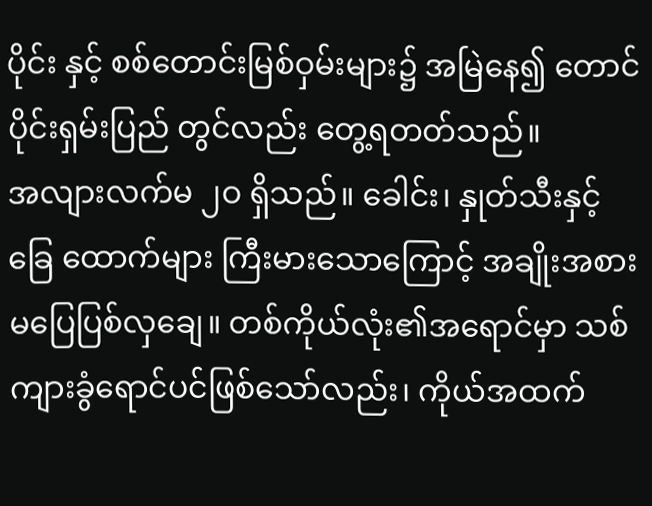ပိုင်း နှင့် စစ်တောင်းမြစ်ဝှမ်းများ၌ အမြဲနေ၍ တောင်ပိုင်းရှမ်းပြည် တွင်လည်း တွေ့ရတတ်သည်။
အလျားလက်မ ၂ဝ ရှိသည်။ ခေါင်း၊ နှုတ်သီးနှင့် ခြေ ထောက်များ ကြီးမားသောကြောင့် အချိုးအစား မပြေပြစ်လှချေ။ တစ်ကိုယ်လုံး၏အရောင်မှာ သစ်ကျားခွံရောင်ပင်ဖြစ်သော်လည်း၊ ကိုယ်အထက်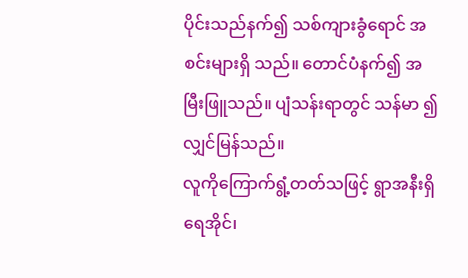ပိုင်းသည်နက်၍ သစ်ကျားခွံရောင် အစင်းများရှိ သည်။ တောင်ပံနက်၍ အမြီးဖြူသည်။ ပျံသန်းရာတွင် သန်မာ ၍ လျှင်မြန်သည်။
လူကိုကြောက်ရွံ့တတ်သဖြင့် ရွာအနီးရှိ ရေအိုင်၊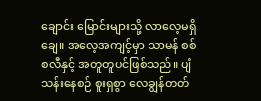ချောင်း မြောင်းများသို့ လာလေ့မရှိချေ။ အလေ့အကျင့်မှာ သာမန် စစ်စလီနှင့် အတူတူပင်ဖြစ်သည်။ ပျံသန်းနေစဉ် စူးရှစွာ လေချွန်တတ်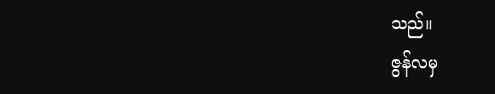သည်။
ဇွန်လမှ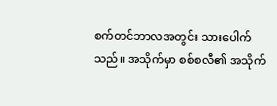စက်တင်ဘာလအတွင်း သားပေါက်သည်။ အသိုက်မှာ စစ်စလီ၏ အသိုက်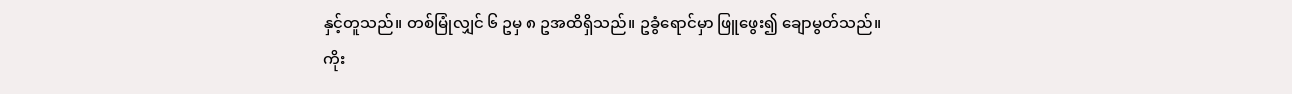နှင့်တူသည်။ တစ်မြုံလျှင် ၆ ဥမှ ၈ ဥအထိရှိသည်။ ဥခွံရောင်မှာ ဖြူဖွေး၍ ချောမွတ်သည်။
ကိုး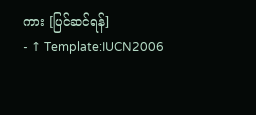ကား [ပြင်ဆင်ရန်]
- ↑ Template:IUCN2006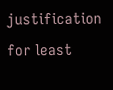justification for least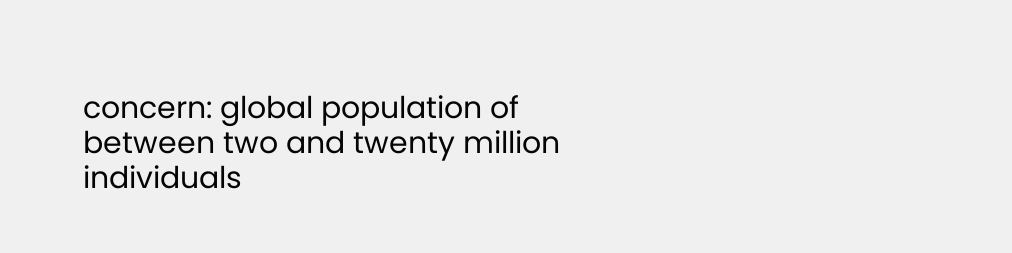concern: global population of between two and twenty million individuals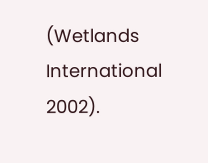(Wetlands International 2002).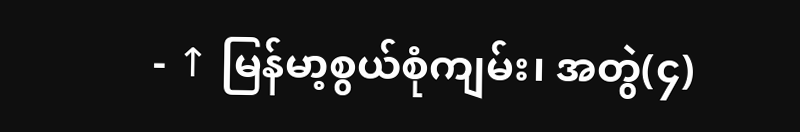- ↑ မြန်မာ့စွယ်စုံကျမ်း၊ အတွဲ(၄)